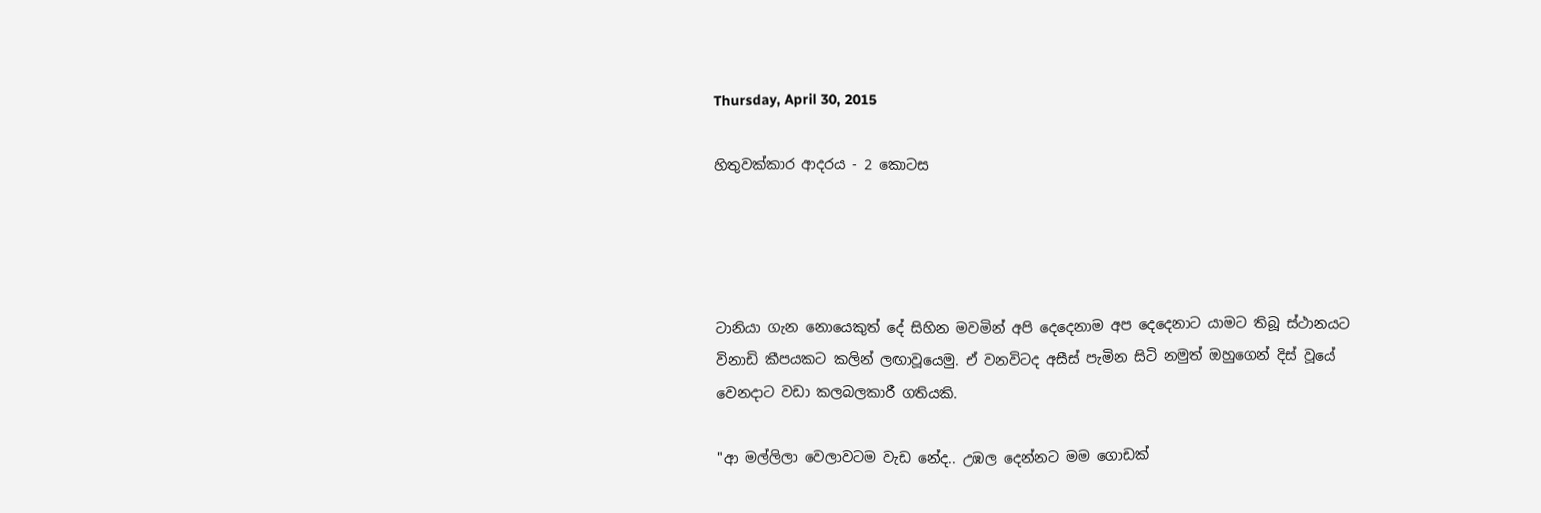Thursday, April 30, 2015

හිතුවක්කාර ආදරය - 2 කොටස




ටානියා ගැන නොයෙකුත් දේ සිහින මවමින් අපි දෙදෙනාම අප දෙදෙනාට යාමට තිබූ ස්ථානයට විනාඩි කීපයකට කලින් ලඟාවූයෙමු. ඒ වනවිටද අසීස් පැමින සිටි නමුත් ඔහුගෙන් දිස් වූයේ වෙනදාට වඩා කලබලකාරී ගතියකි.

"ආ මල්ලිලා වෙලාවටම වැඩ නේද.. උඹල දෙන්නට මම ගොඩක්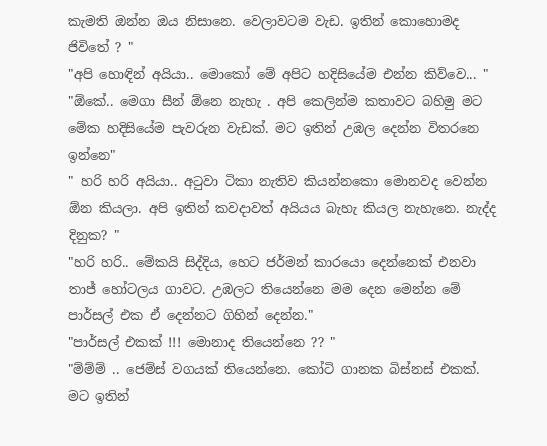කැමති ඔන්න ඔය නිසානෙ. වෙලාවටම වැඩ. ඉතින් කොහොමද ජිවිතේ ? "
"අපි හොඳින් අයියා.. මොකෝ මේ අපිට හදිසියේම එන්න කිව්වෙ... "
"ඕකේ.. මෙගා සීන් ඕනෙ නැහැ . අපි කෙලින්ම කතාවට බහිමු මට මේක හදිසියේම පැවරුන වැඩක්. මට ඉතින් උඹල දෙන්න විතරනෙ ඉන්නෙ"
" හරි හරි අයියා.. අටුවා ටිකා නැතිව කියන්නකො මොනවද වෙන්න ඕන කියලා. අපි ඉතින් කවදාවත් අයියය බැහැ කියල නැහැනෙ. නැද්ද දිනුක? "
"හරි හරි.. මේකයි සිද්දිය, හෙට ජර්මන් කාරයො දෙන්නෙක් එනවා තාජ් හෝටලය ගාවට. උඹලට තියෙන්නෙ මම දෙන මෙන්න මේ පාර්සල් එක ඒ දෙන්නට ගිහින් දෙන්න."
"පාර්සල් එකක් !!! මොනාද තියෙන්නෙ ?? "
"ම්ම්ම් .. ජෙම්ස් වගයක් තියෙන්නෙ. කෝටි ගානක බිස්නස් එකක්. මට ඉතින්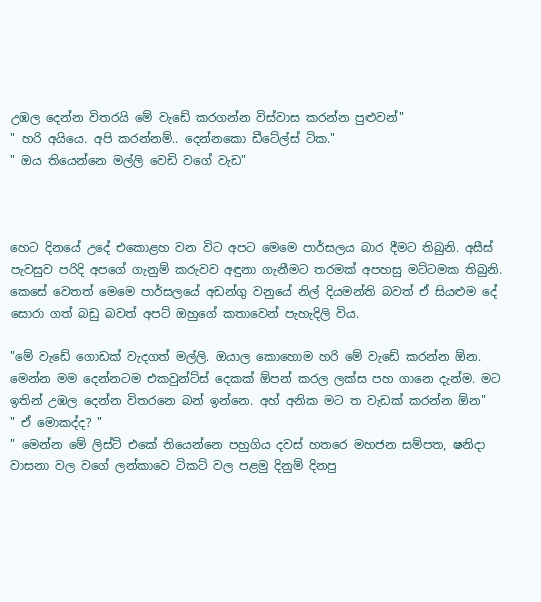උඹල දෙන්න විතරයි මේ වැඩේ කරගන්න විස්වාස කරන්න පුළුවන්"
" හරි අයියෙ. අපි කරන්නම්.. දෙන්නකො ඩීටේල්ස් ටික."
" ඔය තියෙන්නෙ මල්ලි වෙඩි වගේ වැඩ"



හෙට දිනයේ උදේ එකොළහ වන විට අපට මෙමෙ පාර්සලය බාර දීමට තිබුනි. අසීස් පැවසුව පරිදි අපගේ ගැනුම් කරුවව අඳුනා ගැනීමට තරමක් අපහසු මට්ටමක තිබුනි. කෙසේ වෙතත් මෙමෙ පාර්සලයේ අඩන්ගු වනුයේ නිල් දියමන්ති බවත් ඒ සියළුම දේ සොරා ගත් බඩු බවත් අපට් ඔහුගේ කතාවෙන් පැහැදිලි විය.

"මේ වැඩේ ගොඩක් වැදගත් මල්ලි. ඔයාල කොහොම හරි මේ වැඩේ කරන්න ඕන. මෙන්න මම දෙන්නටම එකවුන්ට්ස් දෙකක් ඕපන් කරල ලක්ස පහ ගානෙ දැන්ම. මට ඉතින් උඹල දෙන්න විතරනෙ බන් ඉන්නෙ. අහ් අනික මට ත වැඩක් කරන්න ඕන"
" ඒ මොකද්ද? "
" මෙන්න මේ ලිස්ට් එකේ තියෙන්නෙ පහුගිය දවස් හතරෙ මහජන සම්පත, ෂනිදා වාසනා වල වගේ ලන්කාවෙ ටිකට් වල පළමු දිනුම් දිනපු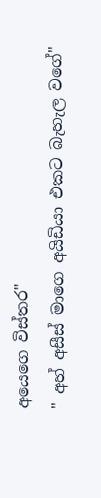අයෙගෙ විස්තර"
" අහ් අසීස් මාගෙ අයිඩියා එකට බැහැල වගේ"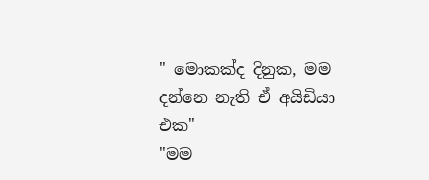" මොකක්ද දිනුක, මම දන්නෙ නැති ඒ අයිඩියා එක"
"මම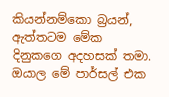කියන්නම්කො බ්‍රයන්, ඇත්තටම මේක දිනුකගෙ අදහසක් තමා. ඔයාල මේ පාර්සල් එක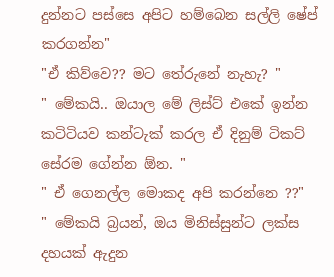දුන්නට පස්සෙ අපිට හම්බෙන සල්ලි ෂේප් කරගන්න"
"ඒ කිව්වෙ?? මට තේරුනේ නැහැ? "
" මේකයි.. ඔයාල මේ ලිස්ට් එකේ ඉන්න කටිටියව කන්ටැක් කරල ඒ දිනුම් ටිකට් සේරම ගේන්න ඕන. "
" ඒ ගෙනල්ල මොකද අපි කරන්නෙ ??"
" මේකයි බ්‍රයන්, ඔය මිනිස්සුන්ට ලක්ස දහයක් ඇදුන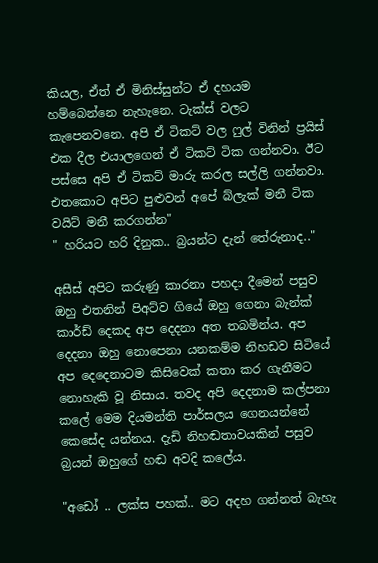කියල, ඒත් ඒ මිනිස්සුන්ට ඒ දහයම හම්බෙන්නෙ නැහැනෙ. ටැක්ස් වලට කැපෙනවනෙ. අපි ඒ ටිකට් වල ෆුල් විනින් ප්‍රයිස් එක දීල එයාලගෙන් ඒ ටිකට් ටික ගන්නවා. ඊට පස්සෙ අපි ඒ ටිකට් මාරු කරල සල්ලි ගන්නවා. එතකොට අපිට පුළුවන් අපේ බ්ලැක් මනී ටික වයිට් මනී කරගන්න"
" හරියට හරි දිනුක.. බ්‍රයන්ට දැන් තේරුනාද.."

අසීස් අපිට කරුණු කාරනා පහදා දීමෙන් පසුව ඔහු එතනින් පිඅට්ව ගියේ ඔහු ගෙනා බැන්ක් කාර්ඩ් දෙකද අප දෙදනා අත තබමින්ය. අප දෙදනා ඔහු නොපෙනා යනකම්ම නිහඩව සිටියේ අප දෙදෙනාටම කිසිවෙක් කතා කර ගැනීමට නොහැකි වූ නිසාය. තවද අපි දෙදනාම කල්පනා කලේ මෙම දියමන්ති පාර්සලය ගෙනයන්නේ කෙසේද යන්නය. දැඩි නිහඬතාවයකින් පසුව බ්‍රයන් ඔහුගේ හඬ අවදි කලේය.

"අඩෝ .. ලක්ස පහක්.. මට අදහ ගන්නත් බැහැ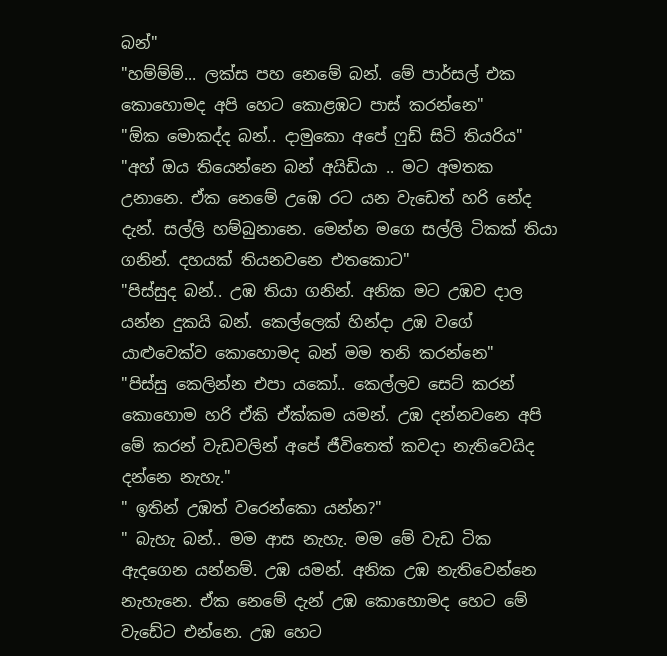බන්"
"හම්ම්ම්... ලක්ස පහ නෙමේ බන්. මේ පාර්සල් එක කොහොමද අපි හෙට කොළඹට පාස් කරන්නෙ"
"ඕක මොකද්ද බන්.. දාමුකො අපේ ෆුඩ් සිටි තියරිය"
"අහ් ඔය තියෙන්නෙ බන් අයිඩියා .. මට අමතක උනානෙ. ඒක නෙමේ උඹෙ රට යන වැඩෙත් හරි නේද දැන්. සල්ලි හම්බුනානෙ. මෙන්න මගෙ සල්ලි ටිකක් තියා ගනින්. දහයක් තියනවනෙ එතකොට"
"පිස්සුද බන්.. උඹ තියා ගනින්. අනික මට උඹව දාල යන්න දුකයි බන්. කෙල්ලෙක් හින්දා උඹ වගේ යාළුවෙක්ව කොහොමද බන් මම තනි කරන්නෙ"
"පිස්සු කෙලින්න එපා යකෝ.. කෙල්ලව සෙට් කරන් කොහොම හරි ඒකි ඒක්කම යමන්. උඹ දන්නවනෙ අපි මේ කරන් වැඩවලින් අපේ ජීවිතෙත් කවදා නැතිවෙයිද දන්නෙ නැහැ."
" ඉතින් උඹත් වරෙන්කො යන්න?"
" බැහැ බන්.. මම ආස නැහැ. මම මේ වැඩ ටික ඇදගෙන යන්නම්. උඹ යමන්. අනික උඹ නැතිවෙන්නෙ නැහැනෙ. ඒක නෙමේ දැන් උඹ කොහොමද හෙට මේ වැඩේට එන්නෙ. උඹ හෙට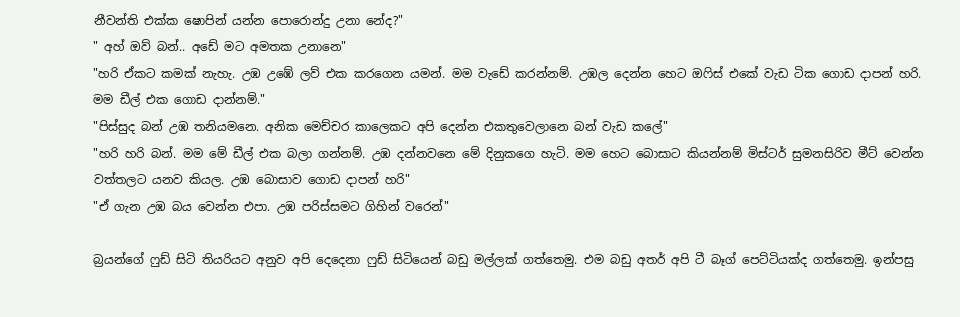නීවන්ති එක්ක ෂොපින් යන්න පොරොන්දු උනා නේද?"
" අහ් ඔව් බන්.. අඩේ මට අමතක උනානෙ"
"හරි ඒකට කමක් නැහැ. උඹ උඹේ ලව් එක කරගෙන යමන්. මම වැඩේ කරන්නම්. උඹල දෙන්න හෙට ඔෆිස් එකේ වැඩ ටික ගොඩ දාපන් හරි. මම ඩීල් එක ගොඩ දාන්නම්."
"පිස්සුද බන් උඹ තනියමනෙ. අනික මෙච්චර කාලෙකට අපි දෙන්න එකතුවෙලානෙ බන් වැඩ කලේ"
"හරි හරි බන්. මම මේ ඩීල් එක බලා ගන්නම්. උඹ දන්නවනෙ මේ දිනුකගෙ හැටි. මම හෙට බොසාට කියන්නම් මිස්ටර් සුමනසිරිව මීට් වෙන්න වත්තලට යනව කියල. උඹ බොසාව ගොඩ දාපන් හරි"
"ඒ ගැන උඹ බය වෙන්න එපා. උඹ පරිස්සමට ගිහින් වරෙන්"

බ්‍රයන්ගේ ෆුඩ් සිටි තියරියට අනුව අපි දෙදෙනා ෆුඩ් සිටියෙන් බඩු මල්ලක් ගත්තෙමු. එම බඩු අතර් අපි ටී බෑග් පෙට්ටියක්ද ගත්තෙමු. ඉන්පසු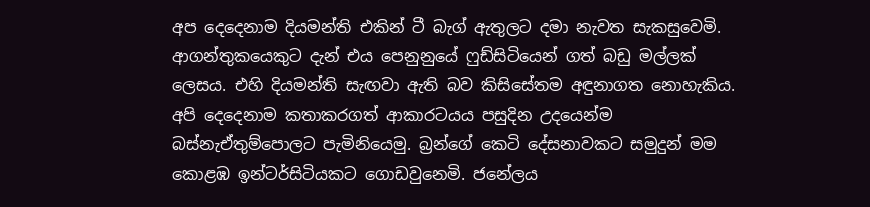අප දෙදෙනාම දියමන්ති එකින් ටී බැග් ඇතුලට දමා නැවත සැකසුවෙමි. ආගන්තුකයෙකුට දැන් එය පෙනුනුයේ ෆුඩ්සිටියෙන් ගත් බඩු මල්ලක් ලෙසය. එහි දියමන්ති සැඟවා ඇති බව කිසිසේතම අඳුනාගත නොහැකිය.
අපි දෙදෙනාම කතාකරගත් ආකාරටයය පසුදින උදයෙන්ම බස්නැඒතුම්පොලට පැමිනියෙමු. බ්‍රන්ගේ කෙටි දේසනාවකට සමුදුන් මම කොළඹ ඉන්ටර්සිටියකට ගොඩවුනෙමි. ජනේලය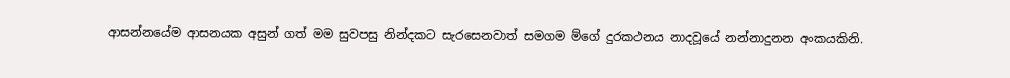ආසන්නයේම ආසනයක අසුන් ගත් මම සුවපසු නින්දකට සැරසෙනවාත් සමගම ම්ගේ දුරකථනය නාදවූයේ නන්නාදුනන අංකයකිනි.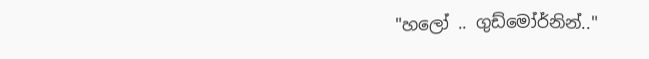"හලෝ .. ගුඩ්මෝර්නින්.."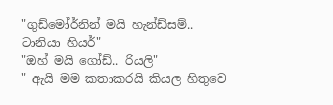"ගුඩ්මෝර්නින් මයි හැන්ඩ්සම්.. ටානියා හියර්"
"ඔහ් මයි ගෝඩ්.. රියලි"
" ඇයි මම කතාකරයි කියල හිතුවෙ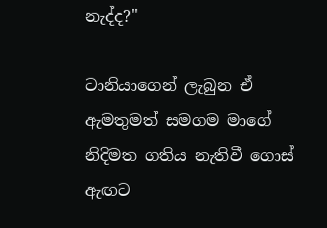නැද්ද?"

ටානියාගෙන් ලැබුන ඒ ඇමතුමත් සමගම මාගේ නිදිමත ගතිය නැතිවී ගොස් ඇඟට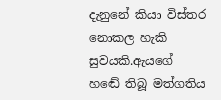දැනුනේ කියා විස්තර නොකල හැකි සුවයකි.ඇයගේ හඬේ තිබූ මත්ගතිය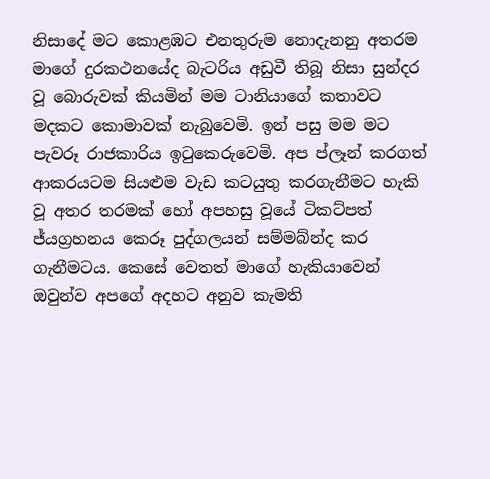නිසාදේ මට කොළඹට එනතුරුම නොදැනනු අතරම මාගේ දුරකථනයේද බැටරිය අඩුවී තිබූ නිසා සුන්දර වූ බොරුවක් කියමින් මම ටානියාගේ කතාවට මදකට කොමාවක් නැබුවෙමි. ඉන් පසු මම මට පැවරූ රාජකාරිය ඉටුකෙරුවෙමි. අප ප්ලෑන් කරගත් ආකරයටම සියළුම වැඩ කටයුතු කරගැනීමට හැකි වූ අතර තරමක් හෝ අපහසු වූයේ ටිකට්පත් ජ්යග්‍රහනය කෙරූ පුද්ගලයන් සම්මබ්න්ද කර ගැනීමටය. කෙසේ වෙතත් මාගේ හැකියාවෙන් ඔවුන්ව අපගේ අදහට අනුව කැමති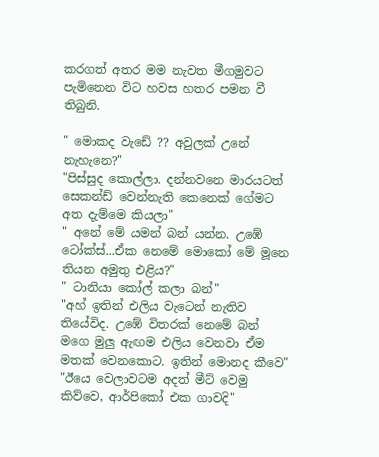කරගත් අතර මම නැවත මීගමුවට පැමිනෙන විට හවස හතර පමන වී තිබුනි.

" මොකද වැඩේ ?? අවුලක් උනේ නැහැනෙ?"
"පිස්සුද කොල්ලා. දන්නවනෙ මාරයටත් සෙකන්ඩ් වෙන්නැති කෙනෙක් ගේමට අත දැම්මෙ කියලා"
" අනේ මේ යමන් බන් යන්න. උඹේ ටෝක්ස්...ඒක නෙමේ මොකෝ මේ මූනෙ තියන අමුතු එළිය?"
" ටානියා කෝල් කලා බන්"
"අහ් ඉතින් එලිය වැටෙන් නැතිව තියේවිද. උඹේ විතරක් නෙමේ බන් මගෙ මුලු ඇඟම එලිය වෙනවා ඒම මතක් වෙනකොට. ඉතින් මොනද කීවෙ"
"ඊයෙ වෙලාවටම අදත් මීට් වෙමු කිව්වෙ, ආර්පිකෝ එක ගාවදි"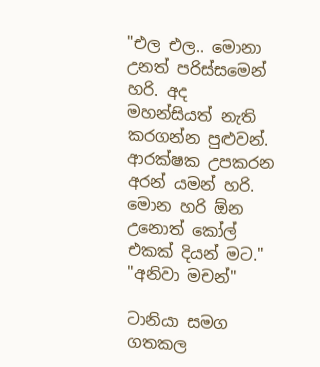"එල එල.. මොනා උනත් පරිස්සමෙන් හරි. අද මහන්සියත් නැති කරගන්න පුළුවන්. ආරක්ෂක උපකරන අරන් යමන් හරි. මොන හරි ඕන උනොත් කෝල් එකක් දියන් මට."
"අනිවා මචන්"

ටානියා සමග ගතකල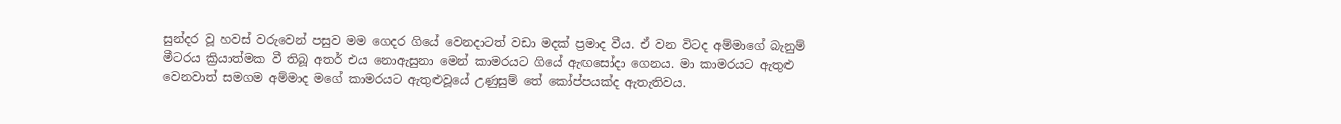සුන්දර වූ හවස් වරුවෙන් පසුව මම ගෙදර ගියේ වෙනදාටත් වඩා මදක් ප්‍රමාද වීය. ඒ වන විටද අම්මාගේ බැනුම් මීටරය ක්‍රියාත්මක වී තිබූ අතර් එය නොඇසුනා මෙන් කාමරයට ගියේ ඇඟසෝදා ගෙනය. මා කාමරයට ඇතුළු වෙනවාත් සමගම අම්මාද මගේ කාමරයට ඇතුළුවූයේ උණුසුම් තේ කෝප්පයක්ද ඇතැතිවය.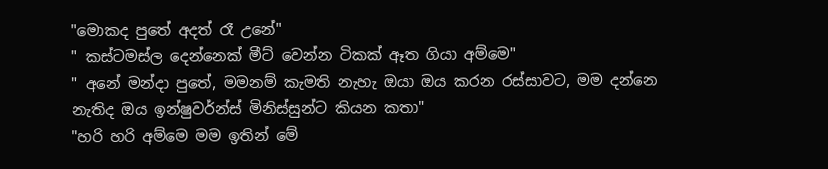"මොකද පුතේ අදත් රෑ උනේ"
" කස්ටමස්ල දෙන්නෙක් මීට් වෙන්න ටිකක් ඈත ගියා අම්මෙ"
" අනේ මන්දා පුතේ, මමනම් කැමති නැහැ ඔයා ඔය කරන රස්සාවට, මම දන්නෙ නැතිද ඔය ඉන්ෂුවර්න්ස් මිනිස්සුන්ට කියන කතා"
"හරි හරි අම්මෙ මම ඉතින් මේ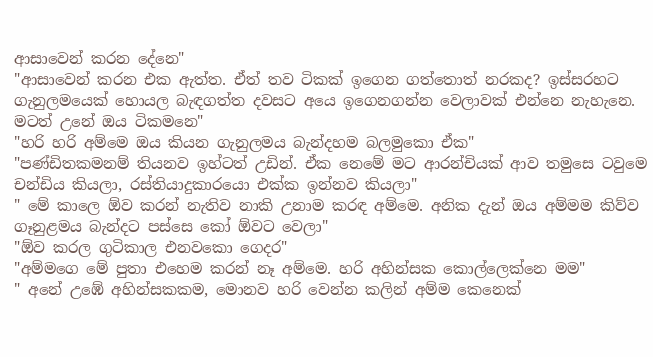ආසාවෙන් කරන දේනෙ"
"ආසාවෙන් කරන එක ඇත්ත. ඒත් තව ටිකක් ඉගෙන ගත්තොත් නරකද? ඉස්සරහට ගැනුලමයෙක් හොයල බැඳගත්ත දවසට අයෙ ඉගෙනගන්න වෙලාවක් එන්නෙ නැහැනෙ. මටත් උනේ ඔය ටිකමනෙ"
"හරි හරි අම්මෙ ඔය කියන ගැනුලමය බැන්දහම බලමුකො ඒක"
"පණ්ඩිතකමනම් තියනව ඉහ්ටත් උඩින්. ඒක නෙමේ මට ආරන්චියක් ආව තමුසෙ ටවුමෙ චන්ඩිය කියලා, රස්තියාදුකාරයො එක්ක ඉන්නව කියලා"
" මේ කාලෙ ඕව කරන් නැතිව නාකි උනාම කරඳ අම්මෙ. අනික දැන් ඔය අම්මම කිව්ව ගෑනුළමය බැන්දට පස්සෙ කෝ ඕවට වෙලා"
"ඕව කරල ගුටිකාල එනවකො ගෙදර"
"අම්මගෙ මේ පුතා එහෙම කරන් නෑ අම්මෙ. හරි අහින්සක කොල්ලෙක්නෙ මම"
" අනේ උඹේ අහින්සකකම, මොනව හරි වෙන්න කලින් අම්ම කෙනෙක්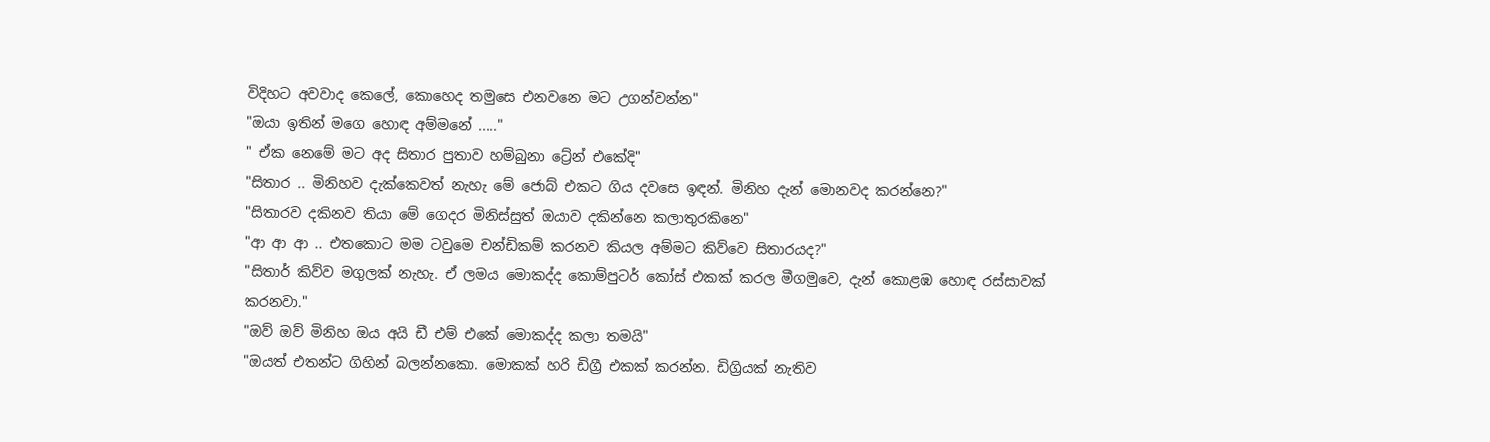විදිහට අවවාද කෙලේ, කොහෙද තමුසෙ එනවනෙ මට උගන්වන්න"
"ඔයා ඉතින් මගෙ හොඳ අම්මනේ ....."
" ඒක නෙමේ මට අද සිතාර පුතාව හම්බුනා ට්‍රේන් එකේදි"
"සිතාර .. මිනිහව දැක්කෙවත් නැහැ මේ ජොබ් එකට ගිය දවසෙ ඉඳන්. මිනිහ දැන් මොනවද කරන්නෙ?"
"සිතාරව දකිනව තියා මේ ගෙදර මිනිස්සුත් ඔයාව දකින්නෙ කලාතුරකිනෙ"
"ආ ආ ආ .. එතකොට මම ටවුමෙ චන්ඩිකම් කරනව කියල අම්මට කිව්වෙ සිතාරයද?"
"සිතාර් කිව්ව මගුලක් නැහැ. ඒ ලමය මොකද්ද කොම්පුටර් කෝස් එකක් කරල මීගමුවෙ, දැන් කොළඹ හොඳ රස්සාවක් කරනවා."
"ඔව් ඔව් මිනිහ ඔය අයි ඩී එම් එකේ මොකද්ද කලා තමයි"
"ඔයත් එතන්ට ගිහින් බලන්නකො. මොකක් හරි ඩිග්‍රී එකක් කරන්න. ඩිග්‍රියක් නැතිව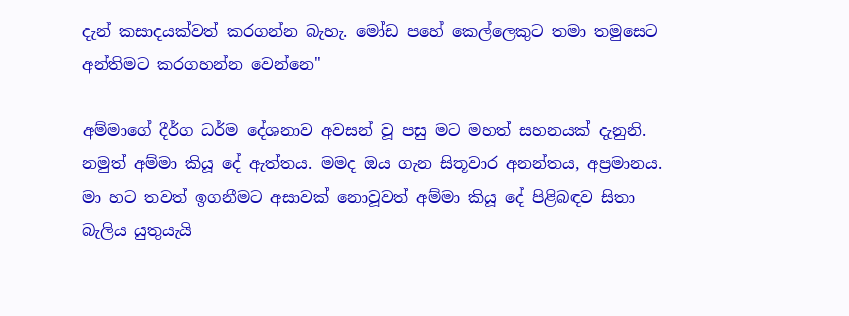දැන් කසාදයක්වත් කරගන්න බැහැ. මෝඩ පහේ කෙල්ලෙකුට තමා තමුසෙට අන්තිමට කරගහන්න වෙන්නෙ"

අම්මාගේ දීර්ග ධර්ම දේශනාව අවසන් වූ පසු මට මහත් සහනයක් දැනුනි. නමුත් අම්මා කියූ දේ ඇත්තය. මමද ඔය ගැන සිතූවාර අනන්තය, අප්‍රමානය. මා හට තවත් ඉගනීමට අසාවක් නොවූවත් අම්මා කියූ දේ පිළිබඳව සිතා බැලිය යුතුයැයි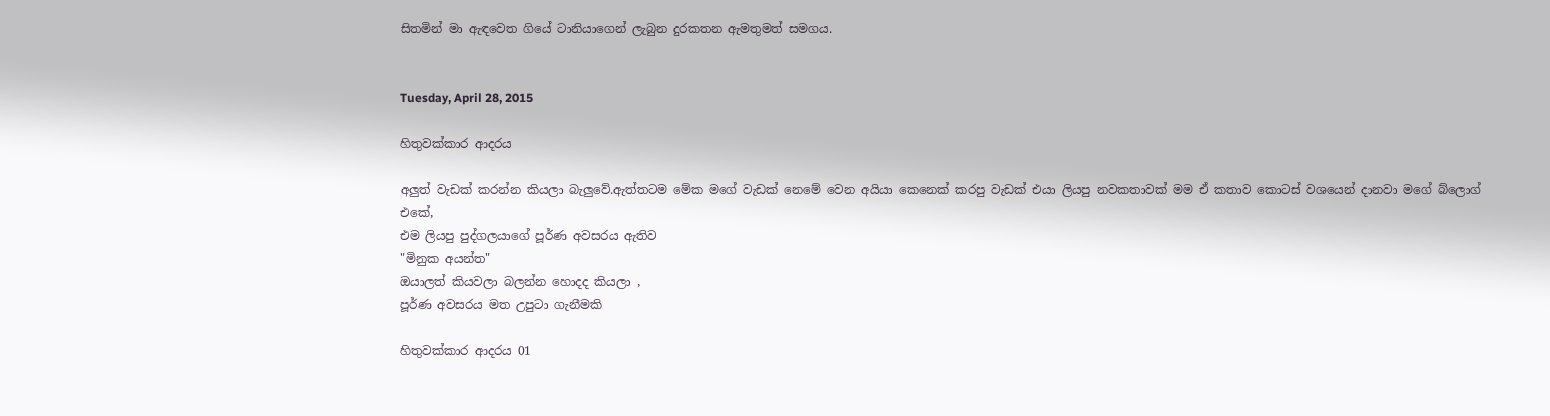සිතමින් මා ඇඳවෙත ගියේ ටානියාගෙන් ලැබුන දුරකතන ඇමතුමත් සමගය.


Tuesday, April 28, 2015

හිතුවක්කාර ආදරය

අලුත් වැඩක් කරන්න කියලා බැලුවේ.ඇත්තටම මේක මගේ වැඩක් නෙමේ වෙන අයියා කෙනෙක් කරපු වැඩක් එයා ලියපු නවකතාවක් මම ඒ කතාව කොටස් වශයෙන් දානවා මගේ බ්ලොග් එකේ,
එම ලියපු පුද්ගලයාගේ පූර්ණ අවසරය ඇතිව
"මිනුක අයන්ත"
ඔයාලත් කියවලා බලන්න හොදද කියලා ,
පූර්ණ අවසරය මත උපුටා ගැනීමකි

හිතුවක්කාර ආදරය 01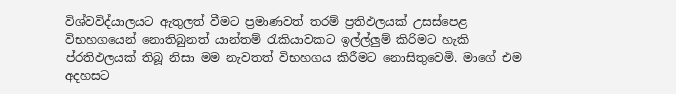විශ්වවිද්යාලයට ඇතුලත් වීමට ප්‍රමාණවත් තරම් ප්‍රතිඵලයක් උසස්පෙළ විභහගයෙන් නොතිබුනත් යාන්තම් රැකියාවකට ඉල්ල්ලුම් කිරිමට හැකි ප්රතිඵලයක් තිබූ නිසා මම නැවතත් විභහගය කිරීමට නොසිතුවෙමි. මාගේ එම අදහසට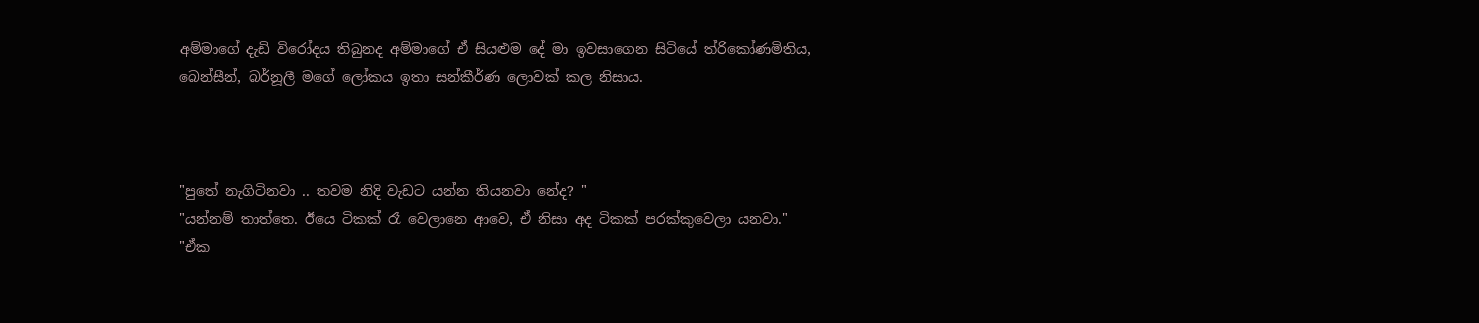අම්මාගේ දැඩි විරෝදය තිබුනද අම්මාගේ ඒ සියළුම දේ මා ඉවසාගෙන සිටියේ ත්රිකෝණමිතිය, බෙන්සීන්, බර්නූලී මගේ ලෝකය ඉතා සන්කීර්ණ ලොවක් කල නිසාය.



"පුතේ නැගිටිනවා .. තවම නිදි වැඩට යන්න තියනවා නේද? "
"යන්නම් තාත්තෙ. ඊයෙ ටිකක් රෑ වෙලානෙ ආවෙ, ඒ නිසා අද ටිකක් පරක්කුවෙලා යනවා."
"ඒක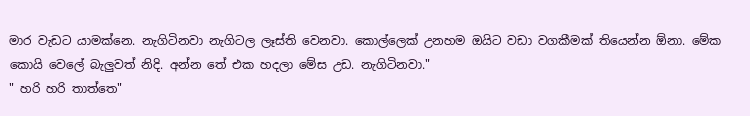මාර වැඩට යාමක්නෙ. නැගිටිනවා නැගිටල ලෑස්ති වෙනවා. කොල්ලෙක් උනහම ඔයිට වඩා වගකීමක් තියෙන්න ඕනා. මේක කොයි වෙලේ බැලුවත් නිදි. අන්න තේ එක හදලා මේස උඩ. නැගිටිනවා."
" හරි හරි තාත්තෙ"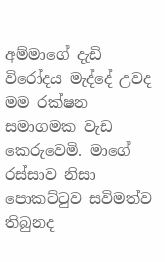අම්මාගේ දැඩි විරෝදය මැද්දේ උවද මම රක්ෂන සමාගමක වැඩ කෙරුවෙමි. මාගේ රස්සාව නිසා පොකට්ටුව සවිමත්ව තිබුනද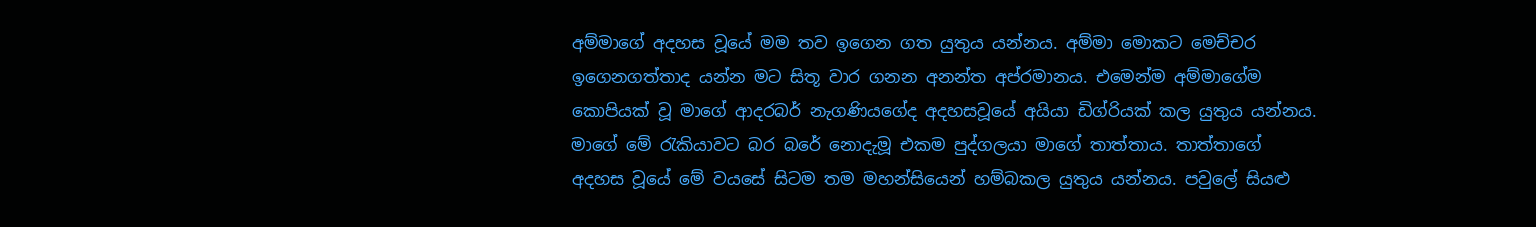අම්මාගේ අදහස වූයේ මම තව ඉගෙන ගත යුතුය යන්නය. අම්මා මොකට මෙච්චර ඉගෙනගත්තාද යන්න මට සිතූ වාර ගනන අනන්ත අප්රමානය. එමෙන්ම අම්මාගේම කොපියක් වූ මාගේ ආදරබර් නැගණියගේද අදහසවූයේ අයියා ඩිග්රියක් කල යුතුය යන්නය. මාගේ මේ රැකියාවට බර බරේ නොදැමූ එකම පුද්ගලයා මාගේ තාත්තාය. තාත්තාගේ අදහස වූයේ මේ වයසේ සිටම තම මහන්සියෙන් හම්බකල යුතුය යන්නය. පවුලේ සියළු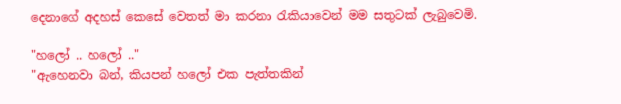දෙනාගේ අදහස් කෙසේ වෙතත් මා කරනා රැකියාවෙන් මම සතුටක් ලැබුවෙමි.

"හලෝ .. හලෝ .."
"ඇහෙනවා බන්, කියපන් හලෝ එක පැත්තකින්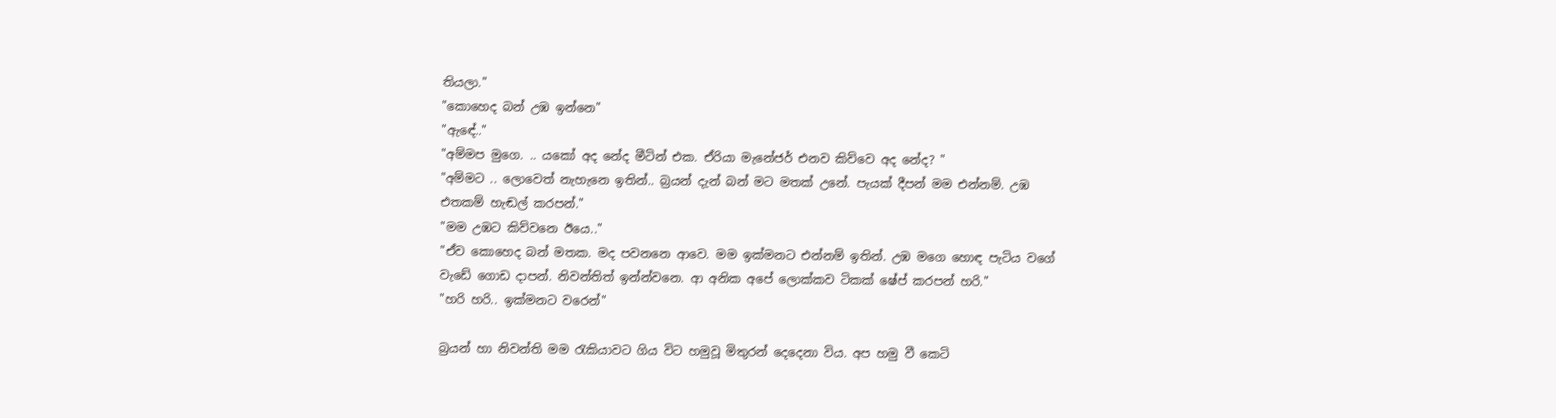තියලා."
"කොහෙද බන් උඹ ඉන්නෙ"
"ඇඳේ.."
"අම්මප මුගෙ. .. යකෝ අද නේද මීටින් එක. ඒරියා මැනේජර් එනව කිව්වෙ අද නේද? "
"අම්මට .. ලොවෙත් නැහැනෙ ඉතින්.. බ්‍රයන් දැන් බන් මට මතක් උනේ. පැයක් දීපන් මම එන්නම්. උඹ එතකම් හැඬල් කරපන්."
"මම උඹට කිව්වනෙ ඊයෙ.."
"ඒව කොහෙද බන් මතක. මද පවනනෙ ආවෙ. මම ඉක්මනට එන්නම් ඉතින්. උඹ මගෙ හොඳ පැටිය වගේ වැඩේ ගොඩ දාපන්. නිවන්තිත් ඉන්න්වනෙ. ආ අනික අපේ ලොක්කව ටිකක් ෂේප් කරපන් හරි."
"හරි හරි.. ඉක්මනට වරෙන්"

බ්‍රයන් හා නිවන්ති මම රැකියාවට ගිය විට හමුවූ මිතුරන් දෙදෙනා විය. අප හමු වී කෙටි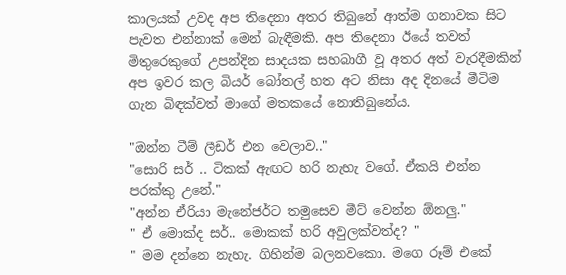කාලයක් උවද අප තිදෙනා අතර තිබුනේ ආත්ම ගනාවක සිට පැවත එන්නාක් මෙන් බැඳීමකි. අප තිදෙනා ඊයේ තවත් මිතුරෙකුගේ උපන්දින සාදයක සහබාගී වූ අතර අත් වැරදීමකින් අප ඉවර කල බියර් බෝතල් හත අට නිසා අද දිනයේ මීටිම ගැන බිඳක්වත් මාගේ මතකයේ නොතිබුනේය.

"ඔන්න ටීම් ලීඩර් එන වෙලාව.."
"සොරි සර් .. ටිකක් ඇඟට හරි නැහැ වගේ. ඒකයි එන්න පරක්කු උනේ."
"අන්න ඒරියා මැනේජර්ට තමුසෙව මීට් වෙන්න ඕනලු."
" ඒ මොක්ද සර්.. මොකක් හරි අවුලක්වත්ද? "
" මම දන්නෙ නැහැ. ගිහින්ම බලනවකො. මගෙ රූම් එකේ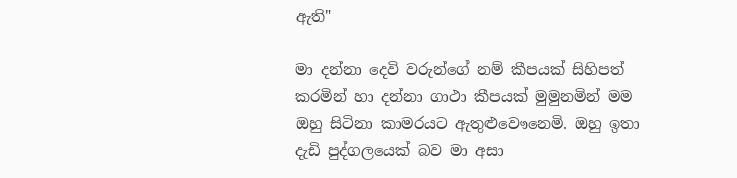ඇති"

මා දන්නා දෙවි වරුන්ගේ නම් කීපයක් සිහිපත් කරමින් හා දන්නා ගාථා කීපයක් මුමුනමින් මම ඔහු සිටිනා කාමරයට ඇතුළුවෞනෙමි. ඔහු ඉතා දැඩි පුද්ගලයෙක් බව මා අසා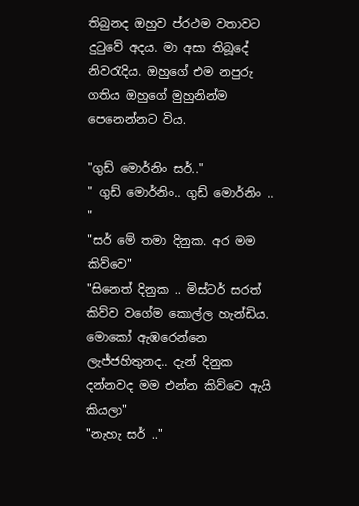තිබුනද ඔහුව ප්රථම වතාවට දුටුවේ අදය. මා අසා තිබූදේ නිවරැදිය. ඔහුගේ එම නපුරු ගතිය ඔහුගේ මුහුනින්ම පෙනෙන්නට විය.

"ගුඩ් මොර්නිං සර්.."
" ගුඩ් මොර්නිං.. ගුඩ් මොර්නිං .. "
"සර් මේ තමා දිනුක. අර මම කිව්වෙ"
"සිනෙත් දිනුක .. මිස්ටර් සරත් කිව්ව වගේම කොල්ල හැන්ඩිය. මොකෝ ඇඹරෙන්නෙ ලැජ්ජහිතුනද.. දැන් දිනුක දන්නවද මම එන්න කිව්වෙ ඇයි කියලා"
"නැහැ සර් .."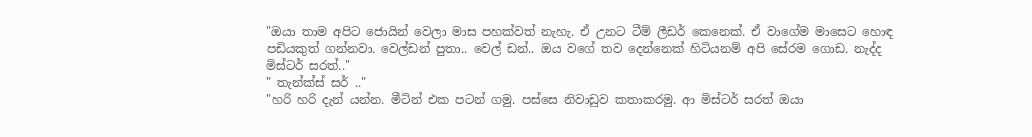"ඔයා තාම අපිට ජොයින් වෙලා මාස පහක්වත් නැහැ. ඒ උනට ටීම් ලීඩර් කෙනෙක්. ඒ වාගේම මාසෙට හොඳ පඩියකුත් ගන්නවා. වෙල්ඩන් පුතා.. වෙල් ඩන්.. ඔය වගේ තව දෙන්නෙක් හිටියනම් අපි සේරම ගොඩ. නැද්ද මිස්ටර් සරත්.."
" තැන්ක්ස් සර් .."
"හරි හරි දැන් යන්න. මීටින් එක පටන් ගමු. පස්සෙ නිවාඩුව කතාකරමු. ආ මිස්ටර් සරත් ඔයා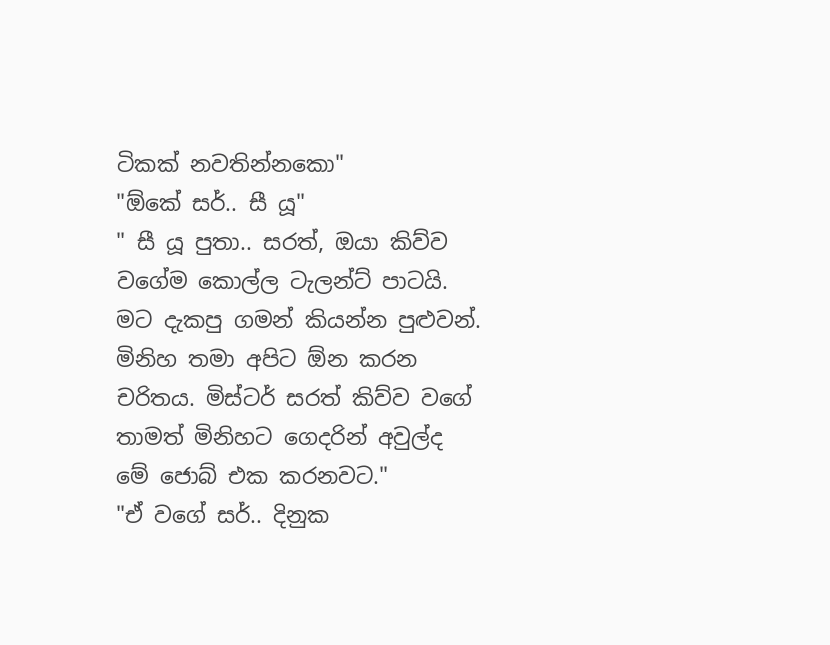ටිකක් නවතින්නකො"
"ඕකේ සර්.. සී යූ"
" සී යූ පුතා.. සරත්, ඔයා කිව්ව වගේම කොල්ල ටැලන්ට් පාටයි. මට දැකපු ගමන් කියන්න පුළුවන්. මිනිහ තමා අපිට ඕන කරන චරිතය. මිස්ටර් සරත් කිව්ව වගේ තාමත් මිනිහට ගෙදරින් අවුල්ද මේ ජොබ් එක කරනවට."
"ඒ වගේ සර්.. දිනුක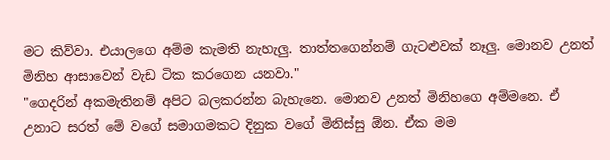මට කිව්වා. එයාලගෙ අම්ම කැමති නැහැලු. තාත්තගෙන්නම් ගැටළුවක් නෑලු. මොනව උනත් මිනිහ ආසාවෙන් වැඩ ටික කරගෙන යනවා."
"ගෙදරින් අකමැතිනම් අපිට බලකරන්න බැහැනෙ. මොනව උනත් මිනිහගෙ අම්මනෙ. ඒ උනාට සරත් මේ වගේ සමාගමකට දිනුක වගේ මිනිස්සු ඕන. ඒක මම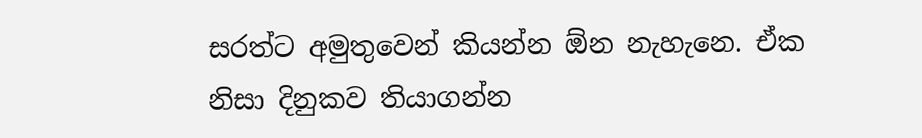සරත්ට අමුතුවෙන් කියන්න ඕන නැහැනෙ. ඒක නිසා දිනුකව තියාගන්න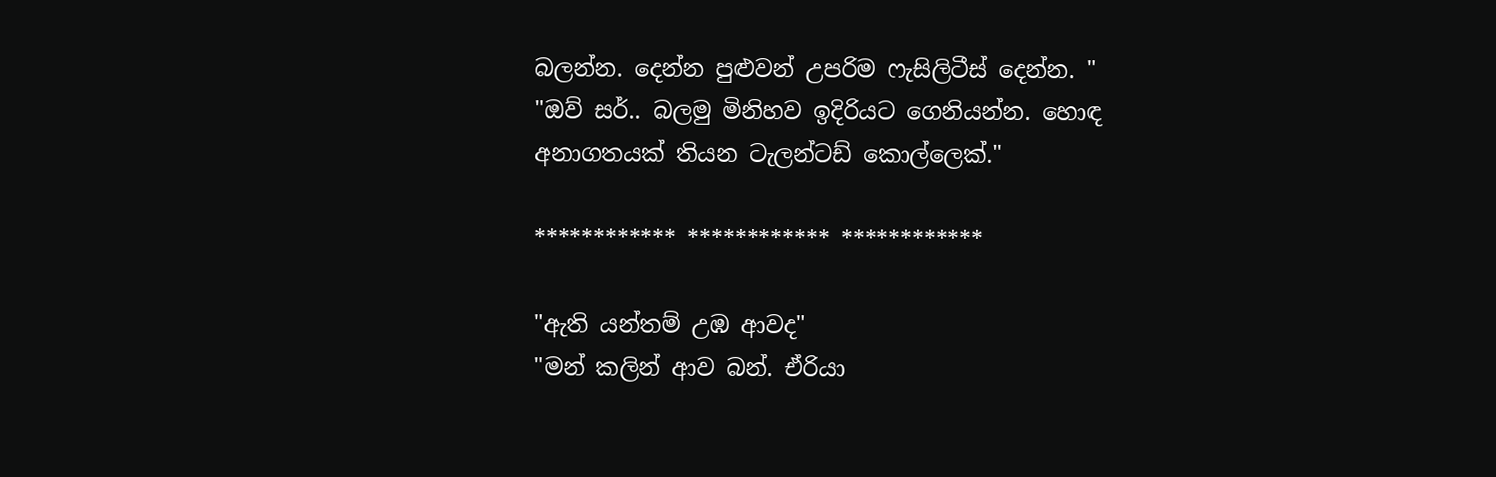බලන්න. දෙන්න පුළුවන් උපරිම ෆැසිලිටීස් දෙන්න. "
"ඔව් සර්.. බලමු මිනිහව ඉදිරියට ගෙනියන්න. හොඳ අනාගතයක් තියන ටැලන්ටඩ් කොල්ලෙක්."

************ ************ ************

"ඇති යන්තම් උඹ ආවද"
"මන් කලින් ආව බන්. ඒරියා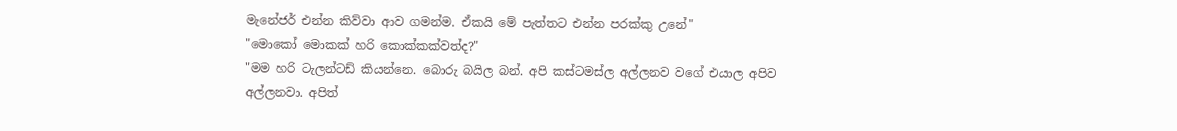මැනේජර් එන්න කිව්වා ආව ගමන්ම. ඒකයි මේ පැත්තට එන්න පරක්කු උනේ"
"මොකෝ මොකක් හරි කොක්කක්වත්ද?"
"මම හරි ටැලන්ටඩ් කියන්නෙ. බොරු බයිල බන්. අපි කස්ටමස්ල අල්ලනව වගේ එයාල අපිව අල්ලනවා. අපිත්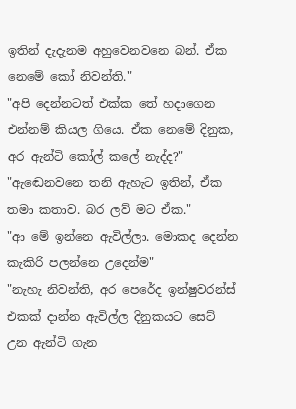ඉතින් දැදැනම අහුවෙනවනෙ බන්. ඒක නෙමේ කෝ නිවන්ති."
"අපි දෙන්නටත් එක්ක තේ හදාගෙන එන්නම් කියල ගියෙ. ඒක නෙමේ දිනුක, අර ඇන්ටි කෝල් කලේ නැද්ද?"
"ඇඬෙනවනෙ තනි ඇහැට ඉතින්, ඒක තමා කතාව. බර ලව් මට ඒක."
"ආ මේ ඉන්නෙ ඇවිල්ලා. මොකද දෙන්න කැකිරි පලන්නෙ උදෙන්ම"
"නැහැ නිවන්ති, අර පෙරේද ඉන්ෂුවරන්ස් එකක් දාන්න ඇවිල්ල දිනුකයට සෙට් උන ඇන්ටි ගැන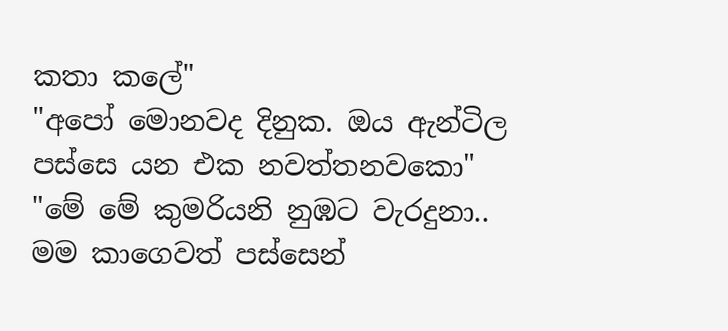කතා කලේ"
"අපෝ මොනවද දිනුක. ඔය ඇන්ටිල පස්සෙ යන එක නවත්තනවකො"
"මේ මේ කුමරියනි නුඹට වැරදුනා.. මම කාගෙවත් පස්සෙන්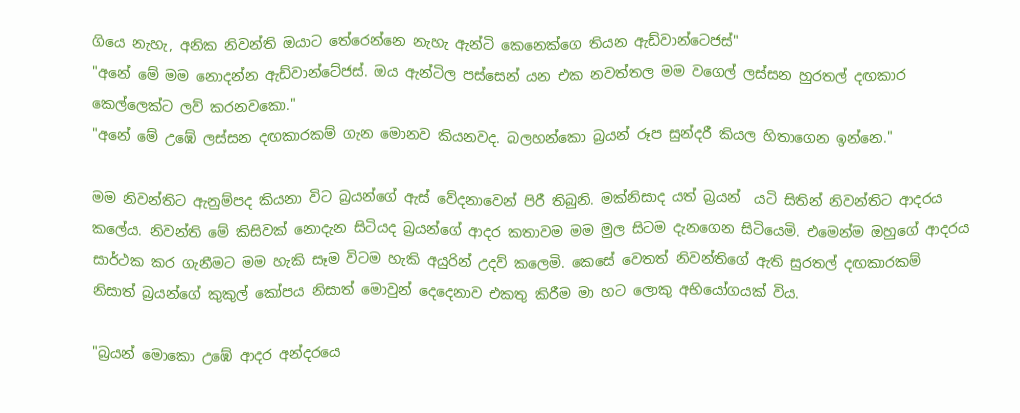ගියෙ නැහැ, අනික නිවන්ති ඔයාට තේරෙන්නෙ නැහැ ඇන්ටි කෙනෙක්ගෙ තියන ඇඩ්වාන්ටෙජස්"
"අනේ මේ මම නොදන්න ඇඩ්වාන්ටේජස්. ඔය ඇන්ටිල පස්සෙන් යන එක නවත්තල මම වගෙල් ලස්සන හුරතල් දඟකාර කෙල්ලෙක්ට ලව් කරනවකො."
"අනේ මේ උඹේ ලස්සන දඟකාරකම් ගැන මොනව කියනවද. බලහන්කො බ්‍රයන් රූප සුන්දරී කියල හිතාගෙන ඉන්නෙ."

මම නිවන්තිට ඇනුම්පද කියනා විට බ්‍රයන්ගේ ඇස් වේදනාවෙන් පිරී තිබුනි. මක්නිසාද යත් බ්‍රයන්  යටි සිතින් නිවන්තිට ආදරය කලේය. නිවන්ති මේ කිසිවක් නොදැන සිටියද බ්‍රයන්ගේ ආදර කතාවම මම මුල සිටම දැනගෙන සිටියෙමි. එමෙන්ම ඔහුගේ ආදරය සාර්ථක කර ගැනීමට මම හැකි සෑම විටම හැකි අයුරින් උදව් කලෙමි. කෙසේ වෙතත් නිවන්තිගේ ඇති සුරතල් දඟකාරකම් නිසාත් බ්‍රයන්ගේ කුකුල් කෝපය නිසාත් මොවුන් දෙදෙනාව එකතු කිරීම මා හට ලොකු අභියෝගයක් විය.

"බ්‍රයන් මොකො උඹේ ආදර අන්දරයෙ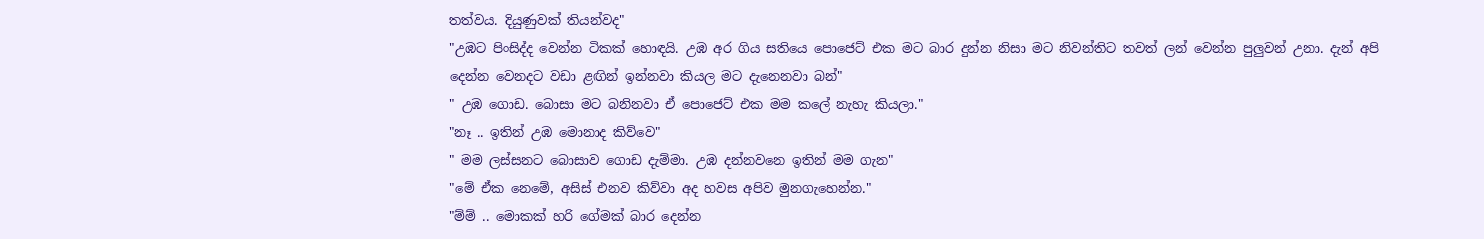තත්වය. දියුණුවක් තියන්වද"
"උඹට පිංසිද්ද වෙන්න ටිකක් හොඳයි. උඹ අර ගිය සතියෙ පොජෙට් එක මට බාර දුන්න නිසා මට නිවන්තිට තවත් ලන් වෙන්න පුලුවන් උනා. දැන් අපි දෙන්න වෙනදට වඩා ළඟින් ඉන්නවා කියල මට දැනෙනවා බන්"
" උඹ ගොඩ. බොසා මට බනිනවා ඒ පොජෙට් එක මම කලේ නැහැ කියලා."
"නෑ .. ඉතින් උඹ මොනාද කිව්වෙ"
" මම ලස්සනට බොසාව ගොඩ දැම්මා. උඹ දන්නවනෙ ඉතින් මම ගැන"
"මේ ඒක නෙමේ, අසිස් එනව කිව්වා අද හවස අපිව මුනගැහෙන්න."
"ම්ම් .. මොකක් හරි ගේමක් බාර දෙන්න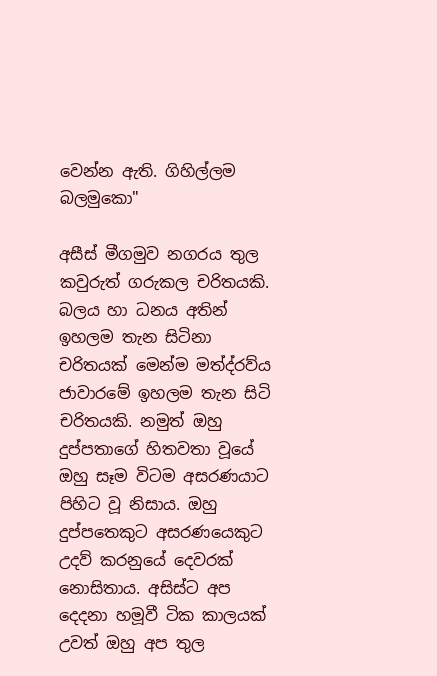වෙන්න ඇති. ගිහිල්ලම බලමුකො"

අසීස් මීගමුව නගරය තුල කවුරුත් ගරුකල චරිතයකි. බලය හා ධනය අතින් ඉහලම තැන සිටිනා චරිතයක් මෙන්ම මත්ද්රව්ය ජාවාරමේ ඉහලම තැන සිටි චරිතයකි. නමුත් ඔහු දුප්පතාගේ හිතවතා වූයේ ඔහු සෑම විටම අසරණයාට පිහිට වූ නිසාය. ඔහු දුප්පතෙකුට අසරණයෙකුට උදව් කරනුයේ දෙවරක් නොසිතාය. අසිස්ට අප දෙදනා හමූවී ටික කාලයක් උවත් ඔහු අප තුල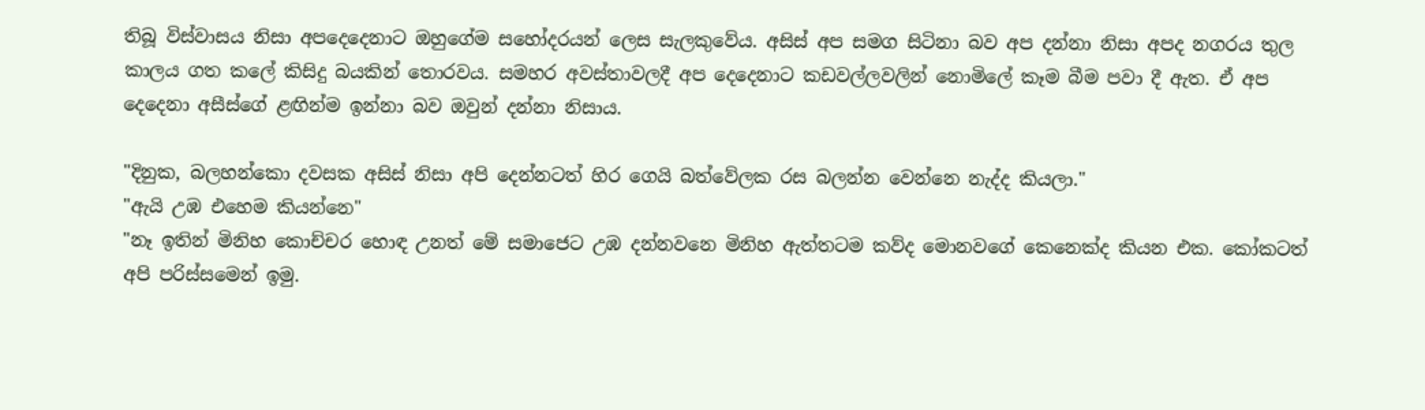තිබූ විස්වාසය නිසා අපදෙදෙනාට ඔහුගේම සහෝදරයන් ලෙස සැලකුවේය. අසිස් අප සමග සිටිනා බව අප දන්නා නිසා අපද නගරය තුල කාලය ගත කලේ කිසිදු බයකින් තොරවය. සමහර අවස්තාවලදී අප දෙදෙනාට කඩවල්ලවලින් නොමිලේ කෑම බීම පවා දී ඇත. ඒ අප දෙදෙනා අසීස්ගේ ළඟින්ම ඉන්නා බව ඔවුන් දන්නා නිසාය.

"දිනුක, බලහන්කො දවසක අසිස් නිසා අපි දෙන්නටත් හිර ගෙයි බත්වේලක රස බලන්න වෙන්නෙ නැද්ද කියලා."
"ඇයි උඹ එහෙම කියන්නෙ"
"නෑ ඉතින් මිනිහ කොච්චර හොඳ උනත් මේ සමාජෙට උඹ දන්නවනෙ මිනිහ ඇත්තටම කව්ද මොනවගේ කෙනෙක්ද කියන එක. කෝකටත් අපි පරිස්සමෙන් ඉමු.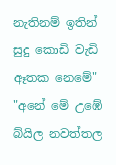නැතිනම් ඉතින් සුදු කොඩි වැඩි ඈතක නෙමේ"
"අනේ මේ උඹේ බ්යිල නවත්තල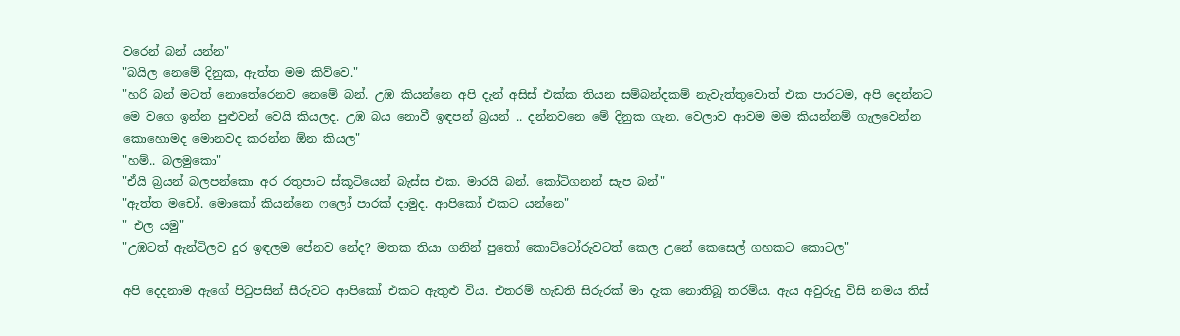වරෙන් බන් යන්න"
"බයිල නෙමේ දිනුක, ඇත්ත මම කිව්වෙ."
"හරි බන් මටත් නොතේරෙනව නෙමේ බන්. උඹ කියන්නෙ අපි දැන් අසිස් එක්ක තියන සම්බන්දකම් නැවැත්තුවොත් එක පාරටම, අපි දෙන්නට මෙ වගෙ ඉන්න පුළුවන් වෙයි කියලද. උඹ බය නොවී ඉඳපන් බ්‍රයන් .. දන්නවනෙ මේ දිනුක ගැන. වෙලාව ආවම මම කියන්නම් ගැලවෙන්න කොහොමද මොනවද කරන්න ඕන කියල"
"හම්.. බලමුකො"
"ඒයි බ්‍රයන් බලපන්කො අර රතුපාට ස්කූටියෙන් බැස්ස එක. මාරයි බන්. කෝටිගනන් සැප බන්"
"ඇත්ත මචෝ. මොකෝ කියන්නෙ ෆලෝ පාරක් දාමුද. ආපිකෝ එකට යන්නෙ"
" එල යමු"
"උඹටත් ඇන්ටිලව දුර ඉඳලම පේනව නේද? මතක තියා ගනින් පුතෝ කොට්ටෝරුවටත් කෙල උනේ කෙසෙල් ගහකට කොටල"

අපි දෙදනාම ඇගේ පිටුපසින් සීරුවට ආපිකෝ එකට ඇතුළු විය. එතරම් හැඩති සිරුරක් මා දැක නොතිබූ තරම්ය. ඇය අවුරුදු විසි නමය තිස්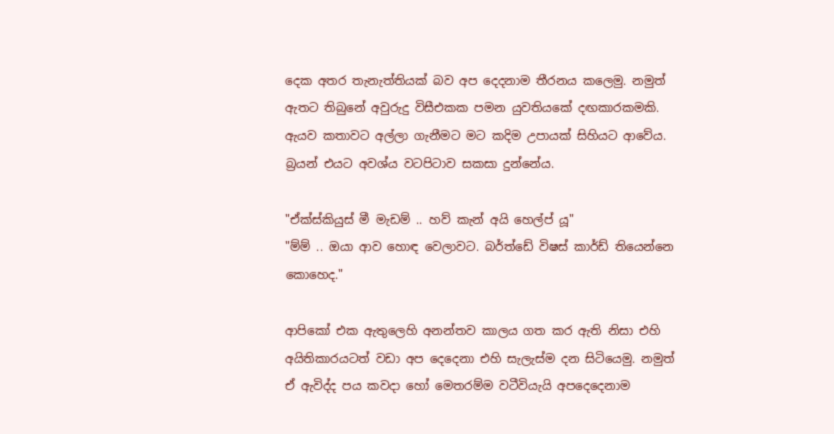දෙක අතර තැනැත්තියක් බව අප දෙදනාම තීරනය කලෙමු. නමුත් ඇතට තිබුනේ අවුරුදු විසීඑකක පමන යුවතියකේ දඟකාරකමකි. ඇයව කතාවට අල්ලා ගැනීමට මට කදිම උපායක් සිහියට ආවේය. බ්‍රයන් එයට අවශ්ය වටපිටාව සකසා දුන්නේය.

"ඒක්ස්කියුස් මී මැඩම් .. හව් කැන් අයි හෙල්ප් යූ"
"ම්ම් .. ඔයා ආව හොඳ වෙලාවට. බර්ත්ඩේ විෂස් කාර්ඩ් තියෙන්නෙ කොහෙද."

ආපිකෝ එක ඇතුලෙහි අනන්තව කාලය ගත කර ඇති නිසා එහි අයිතිකාරයටත් වඩා අප දෙදෙනා එහි සැලැස්ම දන සිටියෙමු. නමුත් ඒ ඇවිද්ද පය කවදා හෝ මෙතරම්ම වටීවියැයි අපදෙදෙනාම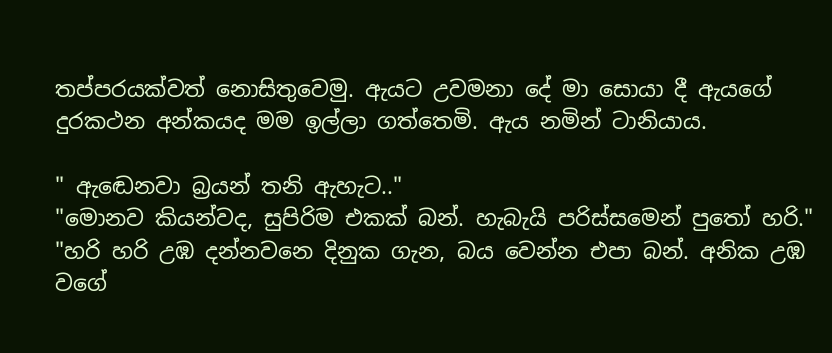තප්පරයක්වත් නොසිතුවෙමු. ඇයට උවමනා දේ මා සොයා දී ඇයගේ දුරකථන අන්කයද මම ඉල්ලා ගත්තෙමි. ඇය නමින් ටානියාය.

" ඇඬෙනවා බ්‍රයන් තනි ඇහැට.."
"මොනව කියන්වද, සුපිරිම එකක් බන්. හැබැයි පරිස්සමෙන් පුතෝ හරි."
"හරි හරි උඹ දන්නවනෙ දිනුක ගැන, බය වෙන්න එපා බන්. අනික උඹ වගේ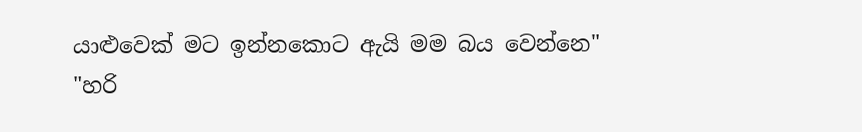යාළුවෙක් මට ඉන්නකොට ඇයි මම බය වෙන්නෙ"
"හරි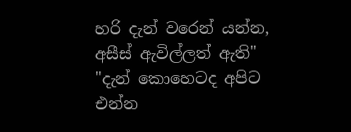හරි දැන් වරෙන් යන්න, අසීස් ඇවිල්ලත් ඇති"
"දැන් කොහෙටද අපිට එන්න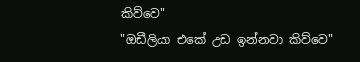කිව්වෙ"
"ඔඩීලියා එකේ උඩ ඉන්නවා කිව්වෙ"